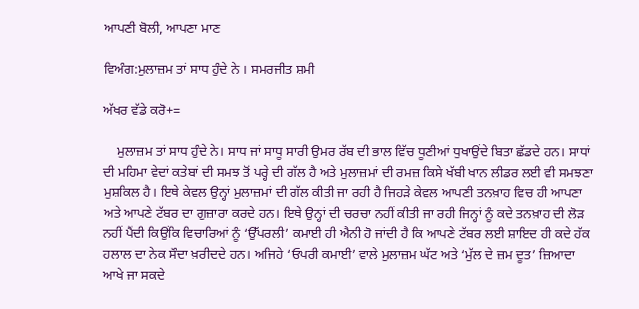ਆਪਣੀ ਬੋਲੀ, ਆਪਣਾ ਮਾਣ

ਵਿਅੰਗ:ਮੁਲਾਜ਼ਮ ਤਾਂ ਸਾਧ ਹੁੰਦੇ ਨੇ । ਸਮਰਜੀਤ ਸ਼ਮੀ

ਅੱਖਰ ਵੱਡੇ ਕਰੋ+=

    ਮੁਲਾਜ਼ਮ ਤਾਂ ਸਾਧ ਹੁੰਦੇ ਨੇ। ਸਾਧ ਜਾਂ ਸਾਧੂ ਸਾਰੀ ਉਮਰ ਰੱਬ ਦੀ ਭਾਲ ਵਿੱਚ ਧੂਣੀਆਂ ਧੁਖਾਉਂਦੇ ਬਿਤਾ ਛੱਡਦੇ ਹਨ। ਸਾਧਾਂ ਦੀ ਮਹਿਮਾ ਵੇਦਾਂ ਕਤੇਬਾਂ ਦੀ ਸਮਝ ਤੋਂ ਪਰ੍ਹੇ ਦੀ ਗੱਲ ਹੈ ਅਤੇ ਮੁਲਾਜ਼ਮਾਂ ਦੀ ਰਮਜ਼ ਕਿਸੇ ਖੱਬੀ ਖਾਨ ਲੀਡਰ ਲਈ ਵੀ ਸਮਝਣਾ ਮੁਸ਼ਕਿਲ ਹੈ। ਇਥੇ ਕੇਵਲ ਉਨ੍ਹਾਂ ਮੁਲਾਜ਼ਮਾਂ ਦੀ ਗੱਲ ਕੀਤੀ ਜਾ ਰਹੀ ਹੈ ਜਿਹੜੇ ਕੇਵਲ ਆਪਣੀ ਤਨਖ਼ਾਹ ਵਿਚ ਹੀ ਆਪਣਾ ਅਤੇ ਆਪਣੇ ਟੱਬਰ ਦਾ ਗੁਜ਼ਾਰਾ ਕਰਦੇ ਹਨ। ਇਥੇ ਉਨ੍ਹਾਂ ਦੀ ਚਰਚਾ ਨਹੀਂ ਕੀਤੀ ਜਾ ਰਹੀ ਜਿਨ੍ਹਾਂ ਨੂੰ ਕਦੇ ਤਨਖ਼ਾਹ ਦੀ ਲੋੜ ਨਹੀਂ ਪੈਂਦੀ ਕਿਉਂਕਿ ਵਿਚਾਰਿਆਂ ਨੂੰ ‘ਉੱਪਰਲੀ’ ਕਮਾਈ ਹੀ ਐਨੀ ਹੋ ਜਾਂਦੀ ਹੈ ਕਿ ਆਪਣੇ ਟੱਬਰ ਲਈ ਸ਼ਾਇਦ ਹੀ ਕਦੇ ਹੱਕ ਹਲਾਲ ਦਾ ਨੇਕ ਸੌਦਾ ਖ਼ਰੀਦਦੇ ਹਨ। ਅਜਿਹੇ ‘ਓਪਰੀ ਕਮਾਈ’ ਵਾਲੇ ਮੁਲਾਜ਼ਮ ਘੱਟ ਅਤੇ ‘ਮੁੱਲ ਦੇ ਜ਼ਮ ਦੂਤ’ ਜ਼ਿਆਦਾ ਆਖੇ ਜਾ ਸਕਦੇ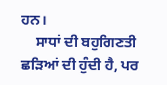ਹਨ।
    ਸਾਧਾਂ ਦੀ ਬਹੁਗਿਣਤੀ ਛੜਿਆਂ ਦੀ ਹੁੰਦੀ ਹੈ, ਪਰ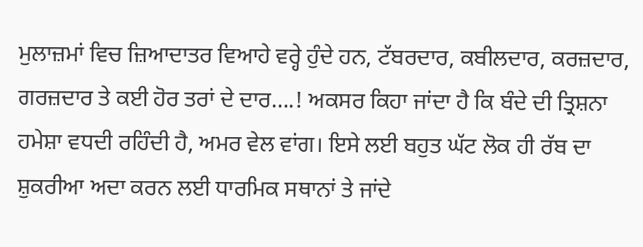ਮੁਲਾਜ਼ਮਾਂ ਵਿਚ ਜ਼ਿਆਦਾਤਰ ਵਿਆਹੇ ਵਰ੍ਹੇ ਹੁੰਦੇ ਹਨ, ਟੱਬਰਦਾਰ, ਕਬੀਲਦਾਰ, ਕਰਜ਼ਦਾਰ, ਗਰਜ਼ਦਾਰ ਤੇ ਕਈ ਹੋਰ ਤਰਾਂ ਦੇ ਦਾਰ….! ਅਕਸਰ ਕਿਹਾ ਜਾਂਦਾ ਹੈ ਕਿ ਬੰਦੇ ਦੀ ਤ੍ਰਿਸ਼ਨਾ ਹਮੇਸ਼ਾ ਵਧਦੀ ਰਹਿੰਦੀ ਹੈ, ਅਮਰ ਵੇਲ ਵਾਂਗ। ਇਸੇ ਲਈ ਬਹੁਤ ਘੱਟ ਲੋਕ ਹੀ ਰੱਬ ਦਾ ਸ਼ੁਕਰੀਆ ਅਦਾ ਕਰਨ ਲਈ ਧਾਰਮਿਕ ਸਥਾਨਾਂ ਤੇ ਜਾਂਦੇ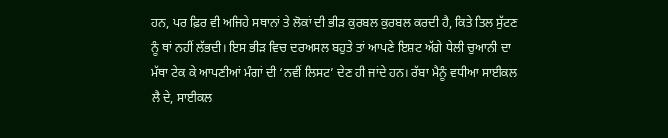ਹਨ, ਪਰ ਫ਼ਿਰ ਵੀ ਅਜਿਹੇ ਸਥਾਨਾਂ ਤੇ ਲੋਕਾਂ ਦੀ ਭੀੜ ਕੁਰਬਲ ਕੁਰਬਲ ਕਰਦੀ ਹੈ, ਕਿਤੇ ਤਿਲ ਸੁੱਟਣ ਨੂੰ ਥਾਂ ਨਹੀਂ ਲੱਭਦੀ। ਇਸ ਭੀੜ ਵਿਚ ਦਰਅਸਲ ਬਹੁਤੇ ਤਾਂ ਆਪਣੇ ਇਸ਼ਟ ਅੱਗੇ ਧੇਲੀ ਚੁਆਨੀ ਦਾ ਮੱਥਾ ਟੇਕ ਕੇ ਆਪਣੀਆਂ ਮੰਗਾਂ ਦੀ ‘ਨਵੀਂ ਲਿਸਟ’ ਦੇਣ ਹੀ ਜਾਂਦੇ ਹਨ। ਰੱਬਾ ਮੈਨੂੰ ਵਧੀਆ ਸਾਈਕਲ ਲੈ ਦੇ, ਸਾਈਕਲ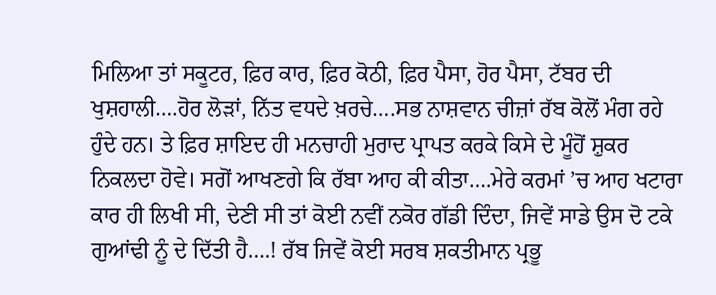ਮਿਲਿਆ ਤਾਂ ਸਕੂਟਰ, ਫ਼ਿਰ ਕਾਰ, ਫ਼ਿਰ ਕੋਠੀ, ਫ਼ਿਰ ਪੈਸਾ, ਹੋਰ ਪੈਸਾ, ਟੱਬਰ ਦੀ ਖੁਸ਼ਹਾਲੀ….ਹੋਰ ਲੋੜਾਂ, ਨਿੱਤ ਵਧਦੇ ਖ਼ਰਚੇ….ਸਭ ਨਾਸ਼ਵਾਨ ਚੀਜ਼ਾਂ ਰੱਬ ਕੋਲੋਂ ਮੰਗ ਰਹੇ ਹੁੰਦੇ ਹਨ। ਤੇ ਫ਼ਿਰ ਸ਼ਾਇਦ ਹੀ ਮਨਚਾਹੀ ਮੁਰਾਦ ਪ੍ਰਾਪਤ ਕਰਕੇ ਕਿਸੇ ਦੇ ਮੂੰਹੋਂ ਸ਼ੁਕਰ ਨਿਕਲਦਾ ਹੋਵੇ। ਸਗੋਂ ਆਖਣਗੇ ਕਿ ਰੱਬਾ ਆਹ ਕੀ ਕੀਤਾ….ਮੇਰੇ ਕਰਮਾਂ ’ਚ ਆਹ ਖਟਾਰਾ ਕਾਰ ਹੀ ਲਿਖੀ ਸੀ, ਦੇਣੀ ਸੀ ਤਾਂ ਕੋਈ ਨਵੀਂ ਨਕੋਰ ਗੱਡੀ ਦਿੰਦਾ, ਜਿਵੇਂ ਸਾਡੇ ਉਸ ਦੋ ਟਕੇ ਗੁਆਂਢੀ ਨੂੰ ਦੇ ਦਿੱਤੀ ਹੈ….! ਰੱਬ ਜਿਵੇਂ ਕੋਈ ਸਰਬ ਸ਼ਕਤੀਮਾਨ ਪ੍ਰਭੂ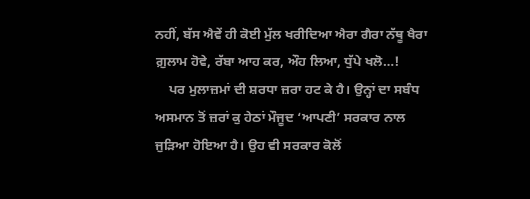ਨਹੀਂ, ਬੱਸ ਐਵੇਂ ਹੀ ਕੋਈ ਮੁੱਲ ਖਰੀਦਿਆ ਐਰਾ ਗੈਰਾ ਨੱਥੂ ਖੈਰਾ ਗ਼ੁਲਾਮ ਹੋਵੇ, ਰੱਬਾ ਆਹ ਕਰ, ਔਹ ਲਿਆ, ਧੁੱਪੇ ਖਲੋ…!
    ਪਰ ਮੁਲਾਜ਼ਮਾਂ ਦੀ ਸ਼ਰਧਾ ਜ਼ਰਾ ਹਟ ਕੇ ਹੈ। ਉਨ੍ਹਾਂ ਦਾ ਸਬੰਧ ਅਸਮਾਨ ਤੋਂ ਜ਼ਰਾਂ ਕੁ ਹੇਠਾਂ ਮੌਜੂਦ ‘ਆਪਣੀ’ ਸਰਕਾਰ ਨਾਲ ਜੁੜਿਆ ਹੋਇਆ ਹੈ। ਉਹ ਵੀ ਸਰਕਾਰ ਕੋਲੋਂ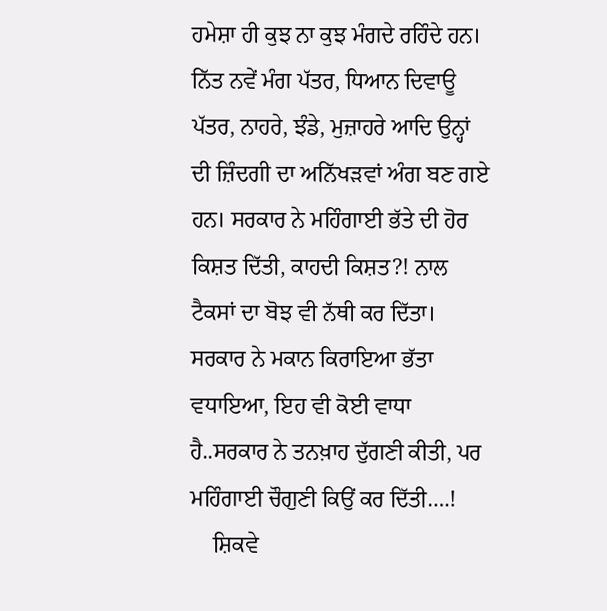ਹਮੇਸ਼ਾ ਹੀ ਕੁਝ ਨਾ ਕੁਝ ਮੰਗਦੇ ਰਹਿੰਦੇ ਹਨ। ਨਿੱਤ ਨਵੇਂ ਮੰਗ ਪੱਤਰ, ਧਿਆਨ ਦਿਵਾਊ ਪੱਤਰ, ਨਾਹਰੇ, ਝੰਡੇ, ਮੁਜ਼ਾਹਰੇ ਆਦਿ ਉਨ੍ਹਾਂ ਦੀ ਜ਼ਿੰਦਗੀ ਦਾ ਅਨਿੱਖੜਵਾਂ ਅੰਗ ਬਣ ਗਏ ਹਨ। ਸਰਕਾਰ ਨੇ ਮਹਿੰਗਾਈ ਭੱਤੇ ਦੀ ਹੋਰ ਕਿਸ਼ਤ ਦਿੱਤੀ, ਕਾਹਦੀ ਕਿਸ਼ਤ?! ਨਾਲ ਟੈਕਸਾਂ ਦਾ ਬੋਝ ਵੀ ਨੱਥੀ ਕਰ ਦਿੱਤਾ। ਸਰਕਾਰ ਨੇ ਮਕਾਨ ਕਿਰਾਇਆ ਭੱਤਾ ਵਧਾਇਆ, ਇਹ ਵੀ ਕੋਈ ਵਾਧਾ ਹੈ..ਸਰਕਾਰ ਨੇ ਤਨਖ਼ਾਹ ਦੁੱਗਣੀ ਕੀਤੀ, ਪਰ ਮਹਿੰਗਾਈ ਚੌਗੁਣੀ ਕਿਉਂ ਕਰ ਦਿੱਤੀ….!
    ਸ਼ਿਕਵੇ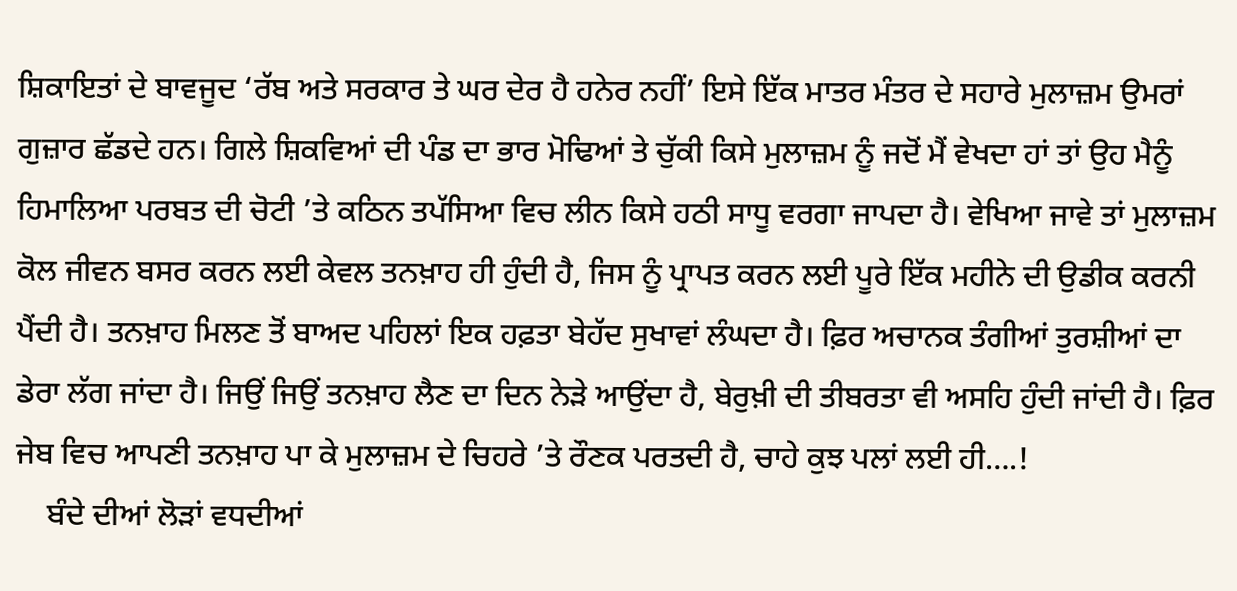ਸ਼ਿਕਾਇਤਾਂ ਦੇ ਬਾਵਜੂਦ ‘ਰੱਬ ਅਤੇ ਸਰਕਾਰ ਤੇ ਘਰ ਦੇਰ ਹੈ ਹਨੇਰ ਨਹੀਂ’ ਇਸੇ ਇੱਕ ਮਾਤਰ ਮੰਤਰ ਦੇ ਸਹਾਰੇ ਮੁਲਾਜ਼ਮ ਉਮਰਾਂ ਗੁਜ਼ਾਰ ਛੱਡਦੇ ਹਨ। ਗਿਲੇ ਸ਼ਿਕਵਿਆਂ ਦੀ ਪੰਡ ਦਾ ਭਾਰ ਮੋਢਿਆਂ ਤੇ ਚੁੱਕੀ ਕਿਸੇ ਮੁਲਾਜ਼ਮ ਨੂੰ ਜਦੋਂ ਮੈਂ ਵੇਖਦਾ ਹਾਂ ਤਾਂ ਉਹ ਮੈਨੂੰ ਹਿਮਾਲਿਆ ਪਰਬਤ ਦੀ ਚੋਟੀ ’ਤੇ ਕਠਿਨ ਤਪੱਸਿਆ ਵਿਚ ਲੀਨ ਕਿਸੇ ਹਠੀ ਸਾਧੂ ਵਰਗਾ ਜਾਪਦਾ ਹੈ। ਵੇਖਿਆ ਜਾਵੇ ਤਾਂ ਮੁਲਾਜ਼ਮ ਕੋਲ ਜੀਵਨ ਬਸਰ ਕਰਨ ਲਈ ਕੇਵਲ ਤਨਖ਼ਾਹ ਹੀ ਹੁੰਦੀ ਹੈ, ਜਿਸ ਨੂੰ ਪ੍ਰਾਪਤ ਕਰਨ ਲਈ ਪੂਰੇ ਇੱਕ ਮਹੀਨੇ ਦੀ ਉਡੀਕ ਕਰਨੀ ਪੈਂਦੀ ਹੈ। ਤਨਖ਼ਾਹ ਮਿਲਣ ਤੋਂ ਬਾਅਦ ਪਹਿਲਾਂ ਇਕ ਹਫ਼ਤਾ ਬੇਹੱਦ ਸੁਖਾਵਾਂ ਲੰਘਦਾ ਹੈ। ਫ਼ਿਰ ਅਚਾਨਕ ਤੰਗੀਆਂ ਤੁਰਸ਼ੀਆਂ ਦਾ ਡੇਰਾ ਲੱਗ ਜਾਂਦਾ ਹੈ। ਜਿਉਂ ਜਿਉਂ ਤਨਖ਼ਾਹ ਲੈਣ ਦਾ ਦਿਨ ਨੇੜੇ ਆਉਂਦਾ ਹੈ, ਬੇਰੁਖ਼ੀ ਦੀ ਤੀਬਰਤਾ ਵੀ ਅਸਹਿ ਹੁੰਦੀ ਜਾਂਦੀ ਹੈ। ਫ਼ਿਰ ਜੇਬ ਵਿਚ ਆਪਣੀ ਤਨਖ਼ਾਹ ਪਾ ਕੇ ਮੁਲਾਜ਼ਮ ਦੇ ਚਿਹਰੇ ’ਤੇ ਰੌਣਕ ਪਰਤਦੀ ਹੈ, ਚਾਹੇ ਕੁਝ ਪਲਾਂ ਲਈ ਹੀ….!
    ਬੰਦੇ ਦੀਆਂ ਲੋੜਾਂ ਵਧਦੀਆਂ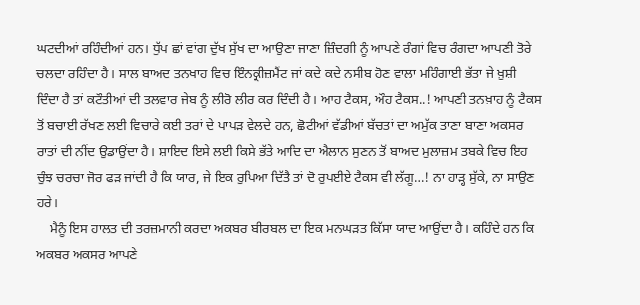ਘਟਦੀਆਂ ਰਹਿੰਦੀਆਂ ਹਨ। ਧੁੱਪ ਛਾਂ ਵਾਂਗ ਦੁੱਖ ਸੁੱਖ ਦਾ ਆਉਣਾ ਜਾਣਾ ਜ਼ਿੰਦਗੀ ਨੂੰ ਆਪਣੇ ਰੰਗਾਂ ਵਿਚ ਰੰਗਦਾ ਆਪਣੀ ਤੋਰੇ ਚਲਦਾ ਰਹਿੰਦਾ ਹੈ। ਸਾਲ ਬਾਅਦ ਤਨਖਾਹ ਵਿਚ ਇੰਨਕ੍ਰੀਜ਼ਮੈਂਟ ਜਾਂ ਕਦੇ ਕਦੇ ਨਸੀਬ ਹੋਣ ਵਾਲਾ ਮਹਿੰਗਾਈ ਭੱਤਾ ਜੇ ਖ਼ੁਸ਼ੀ ਦਿੰਦਾ ਹੈ ਤਾਂ ਕਟੌਤੀਆਂ ਦੀ ਤਲਵਾਰ ਜੇਬ ਨੂੰ ਲੀਰੋ ਲੀਰ ਕਰ ਦਿੰਦੀ ਹੈ। ਆਹ ਟੈਕਸ, ਔਹ ਟੈਕਸ..! ਆਪਣੀ ਤਨਖ਼ਾਹ ਨੂੰ ਟੈਕਸ ਤੋਂ ਬਚਾਈ ਰੱਖਣ ਲਈ ਵਿਚਾਰੇ ਕਈ ਤਰਾਂ ਦੇ ਪਾਪੜ ਵੇਲਦੇ ਹਨ, ਛੋਟੀਆਂ ਵੱਡੀਆਂ ਬੱਚਤਾਂ ਦਾ ਅਮੁੱਕ ਤਾਣਾ ਬਾਣਾ ਅਕਸਰ ਰਾਤਾਂ ਦੀ ਨੀਂਦ ਉਡਾਉਂਦਾ ਹੈ। ਸ਼ਾਇਦ ਇਸੇ ਲਈ ਕਿਸੇ ਭੱਤੇ ਆਦਿ ਦਾ ਐਲਾਨ ਸੁਣਨ ਤੋਂ ਬਾਅਦ ਮੁਲਾਜ਼ਮ ਤਬਕੇ ਵਿਚ ਇਹ ਚੁੰਝ ਚਰਚਾ ਜੋਰ ਫੜ ਜਾਂਦੀ ਹੈ ਕਿ ਯਾਰ, ਜੇ ਇਕ ਰੁਪਿਆ ਦਿੱਤੈ ਤਾਂ ਦੋ ਰੁਪਈਏ ਟੈਕਸ ਵੀ ਲੱਗੂ…! ਨਾ ਹਾੜ੍ਹ ਸੁੱਕੇ, ਨਾ ਸਾਉਣ ਹਰੇ।
    ਮੈਨੂੰ ਇਸ ਹਾਲਤ ਦੀ ਤਰਜ਼ਮਾਨੀ ਕਰਦਾ ਅਕਬਰ ਬੀਰਬਲ ਦਾ ਇਕ ਮਨਘੜਤ ਕਿੱਸਾ ਯਾਦ ਆਉਂਦਾ ਹੈ। ਕਹਿੰਦੇ ਹਨ ਕਿ ਅਕਬਰ ਅਕਸਰ ਆਪਣੇ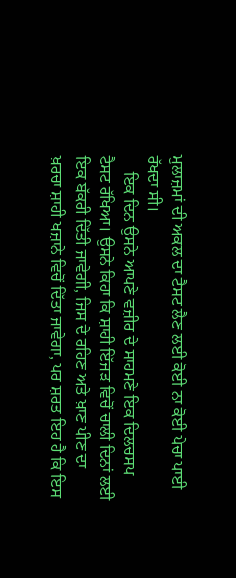ਮੁਲਾਜ਼ਮਾਂ ਦੀ ਅਕਲ ਦਾ ਟੈਸਟ ਲੈਣ ਲਈ ਕੋਈ ਨਾ ਕੋਈ ਪੇਚਾ ਪਾਈ ਰੱਖਦਾ ਸੀ।
    ਇਕ ਦਿਨ ਉਸਨੇ ਆਪਣੇ ਵਜ਼ੀਰ ਦੇ ਸਾਹਮਣੇ ਇਕ ਦਿਲਚਸਪ ਟੈਸਟ ਰੱਖਿਆ। ਉਸਨੇ ਕਿਹਾ ਕਿ ਸ਼ਾਹੀ ਇੱਜੜ ਵਿਚੋਂ ਚਾਲੀ ਦਿਨਾਂ ਲਈ ਇਕ ਬੱਕਰੀ ਦਿੱਤੀ ਜਾਵੇਗੀ, ਜਿਸ ਦੇ ਰਹਿਣ ਅਤੇ ਖ਼ਾਣ ਪੀਣ ਦਾ ਖ਼ਰਚਾ ਸ਼ਾਹੀ ਖਜ਼ਾਨੇ ਵਿਚੋਂ ਦਿੱਤਾ ਜਾਵੇਗਾ, ਪਰ ਸ਼ਰਤ ਇਹ ਹੈ ਕਿ ਇਸ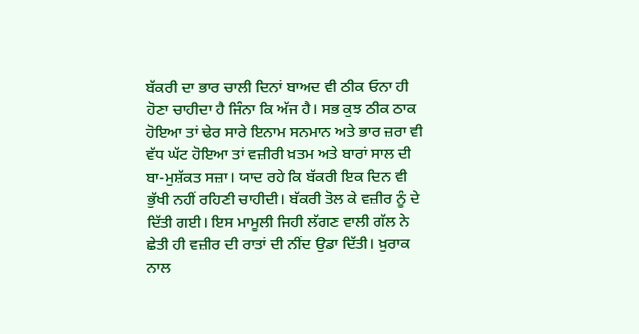ਬੱਕਰੀ ਦਾ ਭਾਰ ਚਾਲੀ ਦਿਨਾਂ ਬਾਅਦ ਵੀ ਠੀਕ ਓਨਾ ਹੀ ਹੋਣਾ ਚਾਹੀਦਾ ਹੈ ਜਿੰਨਾ ਕਿ ਅੱਜ ਹੈ। ਸਭ ਕੁਝ ਠੀਕ ਠਾਕ ਹੋਇਆ ਤਾਂ ਢੇਰ ਸਾਰੇ ਇਨਾਮ ਸਨਮਾਨ ਅਤੇ ਭਾਰ ਜ਼ਰਾ ਵੀ ਵੱਧ ਘੱਟ ਹੋਇਆ ਤਾਂ ਵਜ਼ੀਰੀ ਖ਼ਤਮ ਅਤੇ ਬਾਰਾਂ ਸਾਲ ਦੀ ਬਾ-ਮੁਸ਼ੱਕਤ ਸਜ਼ਾ। ਯਾਦ ਰਹੇ ਕਿ ਬੱਕਰੀ ਇਕ ਦਿਨ ਵੀ ਭੁੱਖੀ ਨਹੀਂ ਰਹਿਣੀ ਚਾਹੀਦੀ। ਬੱਕਰੀ ਤੋਲ ਕੇ ਵਜ਼ੀਰ ਨੂੰ ਦੇ ਦਿੱਤੀ ਗਈ। ਇਸ ਮਾਮੂਲੀ ਜਿਹੀ ਲੱਗਣ ਵਾਲੀ ਗੱਲ ਨੇ ਛੇਤੀ ਹੀ ਵਜ਼ੀਰ ਦੀ ਰਾਤਾਂ ਦੀ ਨੀਂਦ ਉਡਾ ਦਿੱਤੀ। ਖ਼ੁਰਾਕ ਨਾਲ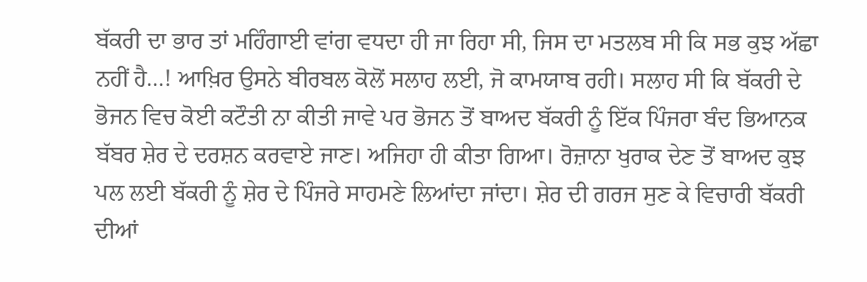ਬੱਕਰੀ ਦਾ ਭਾਰ ਤਾਂ ਮਹਿੰਗਾਈ ਵਾਂਗ ਵਧਦਾ ਹੀ ਜਾ ਰਿਹਾ ਸੀ, ਜਿਸ ਦਾ ਮਤਲਬ ਸੀ ਕਿ ਸਭ ਕੁਝ ਅੱਛਾ ਨਹੀਂ ਹੈ…! ਆਖ਼ਿਰ ਉਸਨੇ ਬੀਰਬਲ ਕੋਲੋਂ ਸਲਾਹ ਲਈ, ਜੋ ਕਾਮਯਾਬ ਰਹੀ। ਸਲਾਹ ਸੀ ਕਿ ਬੱਕਰੀ ਦੇ ਭੋਜਨ ਵਿਚ ਕੋਈ ਕਟੌਤੀ ਨਾ ਕੀਤੀ ਜਾਵੇ ਪਰ ਭੋਜਨ ਤੋਂ ਬਾਅਦ ਬੱਕਰੀ ਨੂੰ ਇੱਕ ਪਿੰਜਰਾ ਬੰਦ ਭਿਆਨਕ ਬੱਬਰ ਸ਼ੇਰ ਦੇ ਦਰਸ਼ਨ ਕਰਵਾਏ ਜਾਣ। ਅਜਿਹਾ ਹੀ ਕੀਤਾ ਗਿਆ। ਰੋਜ਼ਾਨਾ ਖੁਰਾਕ ਦੇਣ ਤੋਂ ਬਾਅਦ ਕੁਝ ਪਲ ਲਈ ਬੱਕਰੀ ਨੂੰ ਸ਼ੇਰ ਦੇ ਪਿੰਜਰੇ ਸਾਹਮਣੇ ਲਿਆਂਦਾ ਜਾਂਦਾ। ਸ਼ੇਰ ਦੀ ਗਰਜ ਸੁਣ ਕੇ ਵਿਚਾਰੀ ਬੱਕਰੀ ਦੀਆਂ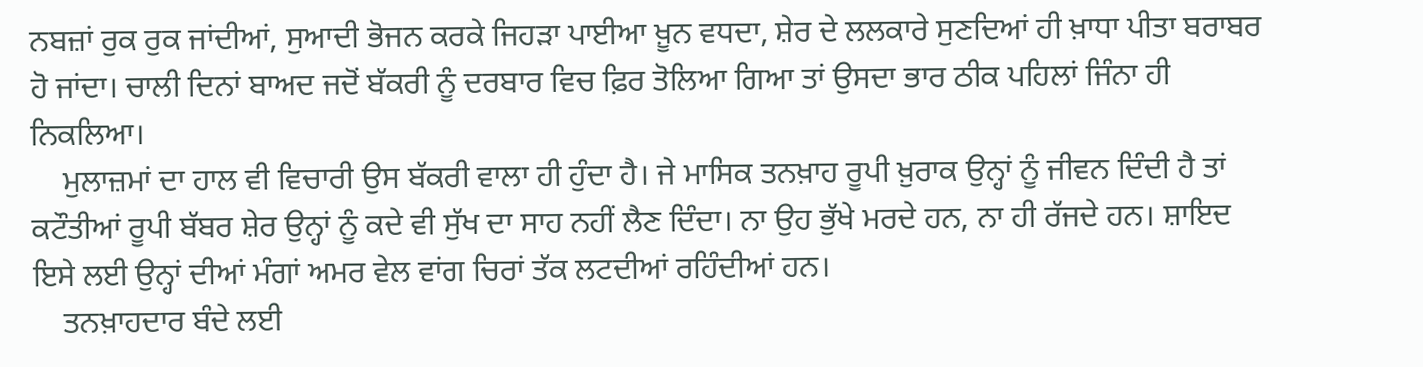ਨਬਜ਼ਾਂ ਰੁਕ ਰੁਕ ਜਾਂਦੀਆਂ, ਸੁਆਦੀ ਭੋਜਨ ਕਰਕੇ ਜਿਹੜਾ ਪਾਈਆ ਖ਼ੂਨ ਵਧਦਾ, ਸ਼ੇਰ ਦੇ ਲਲਕਾਰੇ ਸੁਣਦਿਆਂ ਹੀ ਖ਼ਾਧਾ ਪੀਤਾ ਬਰਾਬਰ ਹੋ ਜਾਂਦਾ। ਚਾਲੀ ਦਿਨਾਂ ਬਾਅਦ ਜਦੋਂ ਬੱਕਰੀ ਨੂੰ ਦਰਬਾਰ ਵਿਚ ਫ਼ਿਰ ਤੋਲਿਆ ਗਿਆ ਤਾਂ ਉਸਦਾ ਭਾਰ ਠੀਕ ਪਹਿਲਾਂ ਜਿੰਨਾ ਹੀ ਨਿਕਲਿਆ।
    ਮੁਲਾਜ਼ਮਾਂ ਦਾ ਹਾਲ ਵੀ ਵਿਚਾਰੀ ਉਸ ਬੱਕਰੀ ਵਾਲਾ ਹੀ ਹੁੰਦਾ ਹੈ। ਜੇ ਮਾਸਿਕ ਤਨਖ਼ਾਹ ਰੂਪੀ ਖ਼ੁਰਾਕ ਉਨ੍ਹਾਂ ਨੂੰ ਜੀਵਨ ਦਿੰਦੀ ਹੈ ਤਾਂ ਕਟੌਤੀਆਂ ਰੂਪੀ ਬੱਬਰ ਸ਼ੇਰ ਉਨ੍ਹਾਂ ਨੂੰ ਕਦੇ ਵੀ ਸੁੱਖ ਦਾ ਸਾਹ ਨਹੀਂ ਲੈਣ ਦਿੰਦਾ। ਨਾ ਉਹ ਭੁੱਖੇ ਮਰਦੇ ਹਨ, ਨਾ ਹੀ ਰੱਜਦੇ ਹਨ। ਸ਼ਾਇਦ ਇਸੇ ਲਈ ਉਨ੍ਹਾਂ ਦੀਆਂ ਮੰਗਾਂ ਅਮਰ ਵੇਲ ਵਾਂਗ ਚਿਰਾਂ ਤੱਕ ਲਟਦੀਆਂ ਰਹਿੰਦੀਆਂ ਹਨ।
    ਤਨਖ਼ਾਹਦਾਰ ਬੰਦੇ ਲਈ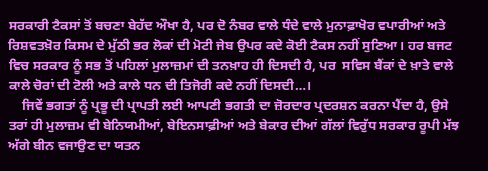ਸਰਕਾਰੀ ਟੈਕਸਾਂ ਤੋਂ ਬਚਣਾ ਬੇਹੱਦ ਔਖਾ ਹੈ, ਪਰ ਦੋ ਨੰਬਰ ਵਾਲੇ ਧੰਦੇ ਵਾਲੇ ਮੁਨਾਫ਼ਾਖੋਰ ਵਪਾਰੀਆਂ ਅਤੇ ਰਿਸ਼ਵਤਖ਼ੋਰ ਕਿਸਮ ਦੇ ਮੁੱਠੀ ਭਰ ਲੋਕਾਂ ਦੀ ਮੋਟੀ ਜੇਬ ਉਪਰ ਕਦੇ ਕੋਈ ਟੈਕਸ ਨਹੀਂ ਸੁਣਿਆ। ਹਰ ਬਜਟ ਵਿਚ ਸਰਕਾਰ ਨੂੰ ਸਭ ਤੋਂ ਪਹਿਲਾਂ ਮੁਲਾਜ਼ਮਾਂ ਦੀ ਤਨਖ਼ਾਹ ਹੀ ਦਿਸਦੀ ਹੈ, ਪਰ  ਸਵਿਸ ਬੈਂਕਾਂ ਦੇ ਖ਼ਾਤੇ ਵਾਲੇ ਕਾਲੇ ਚੋਰਾਂ ਦੀ ਟੋਲੀ ਅਤੇ ਕਾਲੇ ਧਨ ਦੀ ਤਿਜੋਰੀ ਕਦੇ ਨਹੀਂ ਦਿਸਦੀ…।
    ਜਿਵੇਂ ਭਗਤਾਂ ਨੂੰ ਪ੍ਰਭੂ ਦੀ ਪ੍ਰਾਪਤੀ ਲਈ ਆਪਣੀ ਭਗਤੀ ਦਾ ਜ਼ੋਰਦਾਰ ਪ੍ਰਦਰਸ਼ਨ ਕਰਨਾ ਪੈਂਦਾ ਹੈ, ਉਸੇ ਤਰਾਂ ਹੀ ਮੁਲਾਜ਼ਮ ਵੀ ਬੇਨਿਯਮੀਆਂ, ਬੇਇਨਸਾਫ਼ੀਆਂ ਅਤੇ ਬੇਕਾਰ ਦੀਆਂ ਗੱਲਾਂ ਵਿਰੁੱਧ ਸਰਕਾਰ ਰੂਪੀ ਮੱਝ ਅੱਗੇ ਬੀਨ ਵਜਾਉਣ ਦਾ ਯਤਨ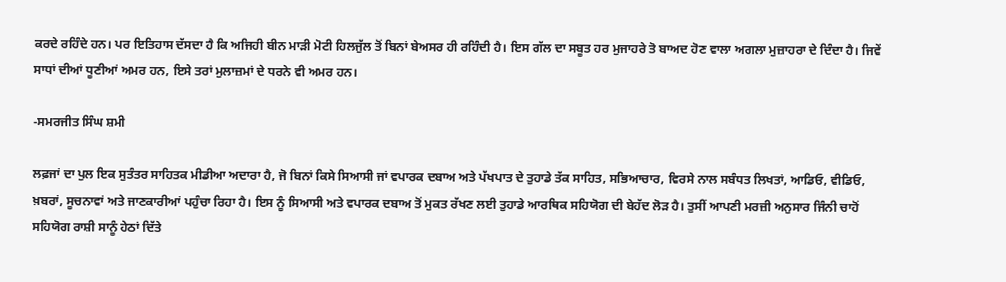ਕਰਦੇ ਰਹਿੰਦੇ ਹਨ। ਪਰ ਇਤਿਹਾਸ ਦੱਸਦਾ ਹੈ ਕਿ ਅਜਿਹੀ ਬੀਨ ਮਾੜੀ ਮੋਟੀ ਹਿਲਜੁੱਲ ਤੋਂ ਬਿਨਾਂ ਬੇਅਸਰ ਹੀ ਰਹਿੰਦੀ ਹੈ। ਇਸ ਗੱਲ ਦਾ ਸਬੂਤ ਹਰ ਮੁਜਾਹਰੇ ਤੋ ਬਾਅਦ ਹੋਣ ਵਾਲਾ ਅਗਲਾ ਮੁਜ਼ਾਹਰਾ ਦੇ ਦਿੰਦਾ ਹੈ। ਜਿਵੇਂ ਸਾਧਾਂ ਦੀਆਂ ਧੂਣੀਆਂ ਅਮਰ ਹਨ, ਇਸੇ ਤਰਾਂ ਮੁਲਾਜ਼ਮਾਂ ਦੇ ਧਰਨੇ ਵੀ ਅਮਰ ਹਨ।

-ਸਮਰਜੀਤ ਸਿੰਘ ਸ਼ਮੀ

ਲਫ਼ਜਾਂ ਦਾ ਪੁਲ ਇਕ ਸੁਤੰਤਰ ਸਾਹਿਤਕ ਮੀਡੀਆ ਅਦਾਰਾ ਹੈ, ਜੋ ਬਿਨਾਂ ਕਿਸੇ ਸਿਆਸੀ ਜਾਂ ਵਪਾਰਕ ਦਬਾਅ ਅਤੇ ਪੱਖਪਾਤ ਦੇ ਤੁਹਾਡੇ ਤੱਕ ਸਾਹਿਤ, ਸਭਿਆਚਾਰ, ਵਿਰਸੇ ਨਾਲ ਸਬੰਧਤ ਲਿਖਤਾਂ, ਆਡਿਓ, ਵੀਡਿਓ, ਖ਼ਬਰਾਂ, ਸੂਚਨਾਵਾਂ ਅਤੇ ਜਾਣਕਾਰੀਆਂ ਪਹੁੰਚਾ ਰਿਹਾ ਹੈ। ਇਸ ਨੂੰ ਸਿਆਸੀ ਅਤੇ ਵਪਾਰਕ ਦਬਾਅ ਤੋਂ ਮੁਕਤ ਰੱਖਣ ਲਈ ਤੁਹਾਡੇ ਆਰਥਿਕ ਸਹਿਯੋਗ ਦੀ ਬੇਹੱਦ ਲੋੜ ਹੈ। ਤੁਸੀਂ ਆਪਣੀ ਮਰਜ਼ੀ ਅਨੁਸਾਰ ਜਿੰਨੀ ਚਾਹੋਂ ਸਹਿਯੋਗ ਰਾਸ਼ੀ ਸਾਨੂੰ ਹੇਠਾਂ ਦਿੱਤੇ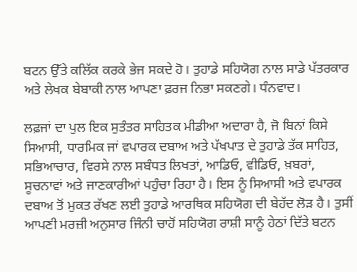ਬਟਨ ਉੱਤੇ ਕਲਿੱਕ ਕਰਕੇ ਭੇਜ ਸਕਦੇ ਹੋ। ਤੁਹਾਡੇ ਸਹਿਯੋਗ ਨਾਲ ਸਾਡੇ ਪੱਤਰਕਾਰ ਅਤੇ ਲੇਖਕ ਬੇਬਾਕੀ ਨਾਲ ਆਪਣਾ ਫ਼ਰਜ ਨਿਭਾ ਸਕਣਗੇ। ਧੰਨਵਾਦ।

ਲਫ਼ਜਾਂ ਦਾ ਪੁਲ ਇਕ ਸੁਤੰਤਰ ਸਾਹਿਤਕ ਮੀਡੀਆ ਅਦਾਰਾ ਹੈ, ਜੋ ਬਿਨਾਂ ਕਿਸੇ ਸਿਆਸੀ, ਧਾਰਮਿਕ ਜਾਂ ਵਪਾਰਕ ਦਬਾਅ ਅਤੇ ਪੱਖਪਾਤ ਦੇ ਤੁਹਾਡੇ ਤੱਕ ਸਾਹਿਤ, ਸਭਿਆਚਾਰ, ਵਿਰਸੇ ਨਾਲ ਸਬੰਧਤ ਲਿਖਤਾਂ, ਆਡਿਓ, ਵੀਡਿਓ, ਖ਼ਬਰਾਂ, ਸੂਚਨਾਵਾਂ ਅਤੇ ਜਾਣਕਾਰੀਆਂ ਪਹੁੰਚਾ ਰਿਹਾ ਹੈ। ਇਸ ਨੂੰ ਸਿਆਸੀ ਅਤੇ ਵਪਾਰਕ ਦਬਾਅ ਤੋਂ ਮੁਕਤ ਰੱਖਣ ਲਈ ਤੁਹਾਡੇ ਆਰਥਿਕ ਸਹਿਯੋਗ ਦੀ ਬੇਹੱਦ ਲੋੜ ਹੈ। ਤੁਸੀਂ ਆਪਣੀ ਮਰਜ਼ੀ ਅਨੁਸਾਰ ਜਿੰਨੀ ਚਾਹੋਂ ਸਹਿਯੋਗ ਰਾਸ਼ੀ ਸਾਨੂੰ ਹੇਠਾਂ ਦਿੱਤੇ ਬਟਨ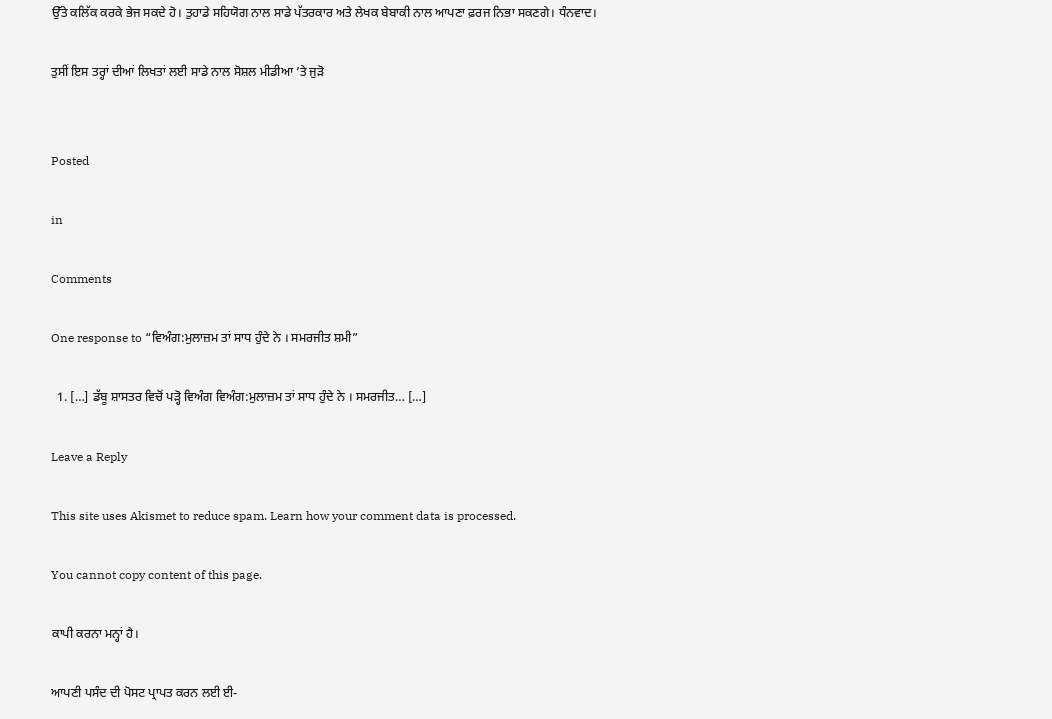ਉੱਤੇ ਕਲਿੱਕ ਕਰਕੇ ਭੇਜ ਸਕਦੇ ਹੋ। ਤੁਹਾਡੇ ਸਹਿਯੋਗ ਨਾਲ ਸਾਡੇ ਪੱਤਰਕਾਰ ਅਤੇ ਲੇਖਕ ਬੇਬਾਕੀ ਨਾਲ ਆਪਣਾ ਫ਼ਰਜ ਨਿਭਾ ਸਕਣਗੇ। ਧੰਨਵਾਦ।

ਤੁਸੀਂ ਇਸ ਤਰ੍ਹਾਂ ਦੀਆਂ ਲਿਖਤਾਂ ਲਈ ਸਾਡੇ ਨਾਲ ਸੋਸ਼ਲ ਮੀਡੀਆ ’ਤੇ ਜੁੜੋ


Posted

in

Comments

One response to “ਵਿਅੰਗ:ਮੁਲਾਜ਼ਮ ਤਾਂ ਸਾਧ ਹੁੰਦੇ ਨੇ । ਸਮਰਜੀਤ ਸ਼ਮੀ”

  1. […] ਡੱਬੂ ਸ਼ਾਸਤਰ ਵਿਚੋਂ ਪੜ੍ਹੋ ਵਿਅੰਗ ਵਿਅੰਗ:ਮੁਲਾਜ਼ਮ ਤਾਂ ਸਾਧ ਹੁੰਦੇ ਨੇ । ਸਮਰਜੀਤ… […]

Leave a Reply

This site uses Akismet to reduce spam. Learn how your comment data is processed.

You cannot copy content of this page.

ਕਾਪੀ ਕਰਨਾ ਮਨ੍ਹਾਂ ਹੈ।

ਆਪਣੀ ਪਸੰਦ ਦੀ ਪੋਸਟ ਪ੍ਰਾਪਤ ਕਰਨ ਲਈ ਈ-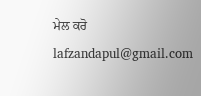ਮੇਲ ਕਰੋ lafzandapul@gmail.com